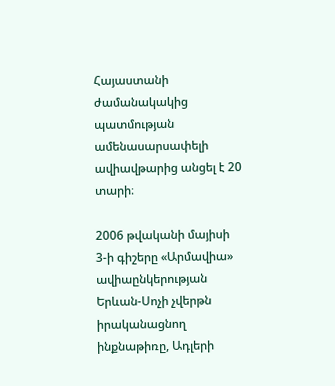Հայաստանի ժամանակակից պատմության ամենասարսափելի ավիավթարից անցել է 20 տարի։

2006 թվականի մայիսի 3-ի գիշերը «Արմավիա» ավիաընկերության Երևան-Սոչի չվերթն իրականացնող ինքնաթիռը, Ադլերի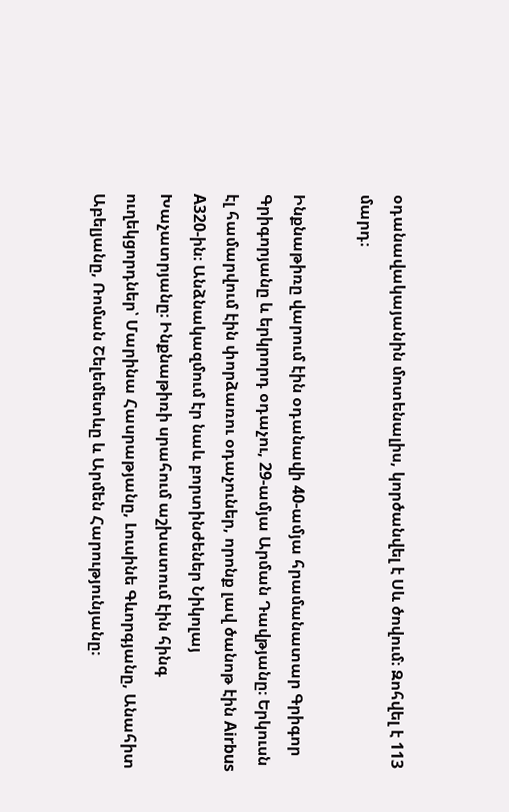օդանավակայանին մոտենալիս, կործանվել է Սև ծովում։ Զոհվել է 113 մարդ։

Ինքնաթիռը վարում էին օդանավի 40-ամյա հրամանատար Գրիգոր Գրիգորյանը և երկրորդ օդաչու, 29-ամյա Արման Դավթյանը։ Երկուսն էլ համարվում էին փորձառու օդաչուներ, որոնք լավ ծանոթ էին Airbus A320-ին։ Անձնակազմում էր նաև բորտինժեներ Նիկոլայ Խաչատրյանը։ Ինքնաթիռի սրահում աշխատում էին հինգ ուղեկցորդներ՝ Մարինա Հասրաթյանը, Լուսինե Գևորգյանը, Անահիտ Աբելյանը, Ռոման Շելեմետևը և Արմեն Հարությունյանը։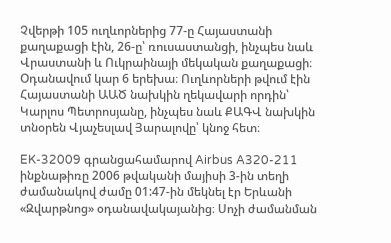Չվերթի 105 ուղևորներից 77-ը Հայաստանի քաղաքացի էին, 26-ը՝ ռուսաստանցի, ինչպես նաև Վրաստանի և Ուկրաինայի մեկական քաղաքացի։ Օդանավում կար 6 երեխա։ Ուղևորների թվում էին Հայաստանի ԱԱԾ նախկին ղեկավարի որդին՝ Կարլոս Պետրոսյանը, ինչպես նաև ՔԱԳՎ նախկին տնօրեն Վյաչեսլավ Յարալովը՝ կնոջ հետ։

EK-32009 գրանցահամարով Airbus A320-211 ինքնաթիռը 2006 թվականի մայիսի 3-ին տեղի ժամանակով ժամը 01:47-ին մեկնել էր Երևանի «Զվարթնոց» օդանավակայանից։ Սոչի ժամանման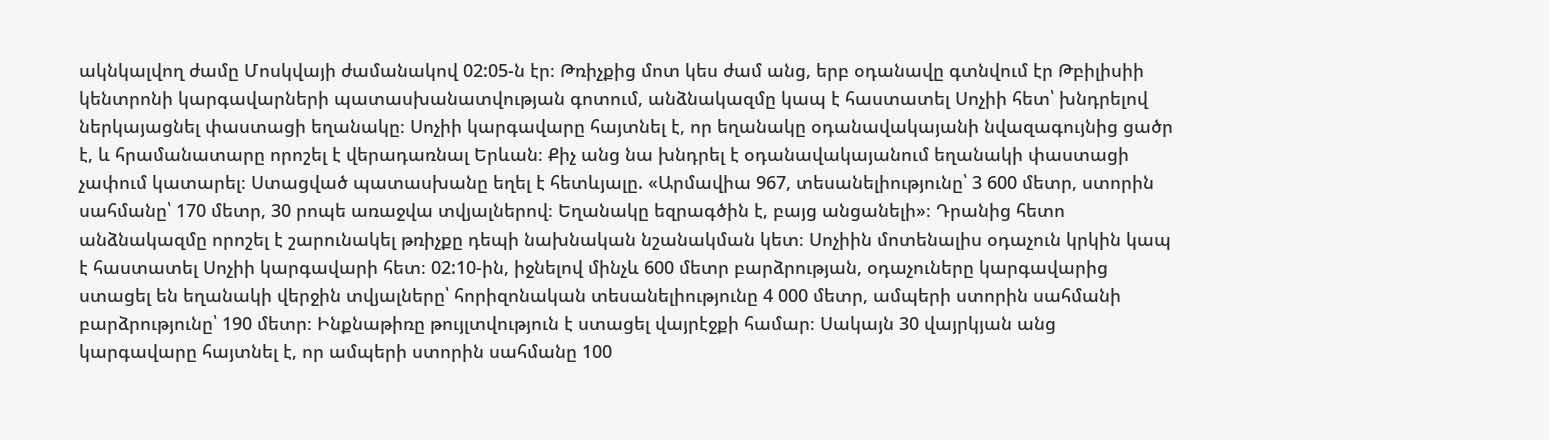ակնկալվող ժամը Մոսկվայի ժամանակով 02:05-ն էր։ Թռիչքից մոտ կես ժամ անց, երբ օդանավը գտնվում էր Թբիլիսիի կենտրոնի կարգավարների պատասխանատվության գոտում, անձնակազմը կապ է հաստատել Սոչիի հետ՝ խնդրելով ներկայացնել փաստացի եղանակը։ Սոչիի կարգավարը հայտնել է, որ եղանակը օդանավակայանի նվազագույնից ցածր է, և հրամանատարը որոշել է վերադառնալ Երևան։ Քիչ անց նա խնդրել է օդանավակայանում եղանակի փաստացի չափում կատարել։ Ստացված պատասխանը եղել է հետևյալը. «Արմավիա 967, տեսանելիությունը՝ 3 600 մետր, ստորին սահմանը՝ 170 մետր, 30 րոպե առաջվա տվյալներով։ Եղանակը եզրագծին է, բայց անցանելի»։ Դրանից հետո անձնակազմը որոշել է շարունակել թռիչքը դեպի նախնական նշանակման կետ։ Սոչիին մոտենալիս օդաչուն կրկին կապ է հաստատել Սոչիի կարգավարի հետ։ 02:10-ին, իջնելով մինչև 600 մետր բարձրության, օդաչուները կարգավարից ստացել են եղանակի վերջին տվյալները՝ հորիզոնական տեսանելիությունը 4 000 մետր, ամպերի ստորին սահմանի բարձրությունը՝ 190 մետր։ Ինքնաթիռը թույլտվություն է ստացել վայրէջքի համար։ Սակայն 30 վայրկյան անց կարգավարը հայտնել է, որ ամպերի ստորին սահմանը 100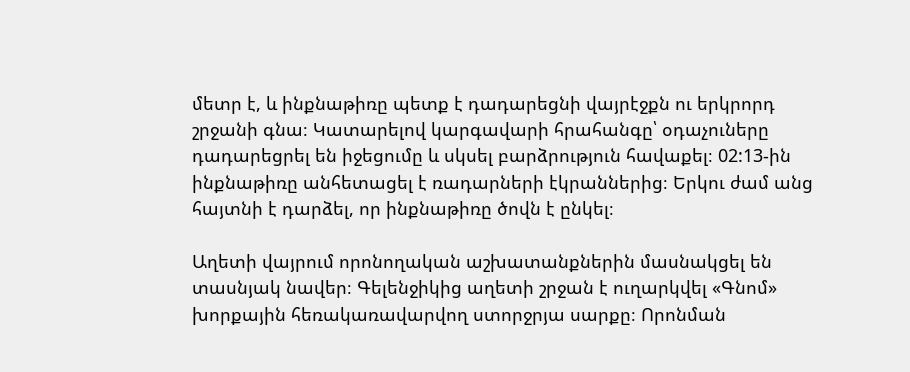մետր է, և ինքնաթիռը պետք է դադարեցնի վայրէջքն ու երկրորդ շրջանի գնա։ Կատարելով կարգավարի հրահանգը՝ օդաչուները դադարեցրել են իջեցումը և սկսել բարձրություն հավաքել։ 02:13-ին ինքնաթիռը անհետացել է ռադարների էկրաններից։ Երկու ժամ անց հայտնի է դարձել, որ ինքնաթիռը ծովն է ընկել։

Աղետի վայրում որոնողական աշխատանքներին մասնակցել են տասնյակ նավեր։ Գելենջիկից աղետի շրջան է ուղարկվել «Գնոմ» խորքային հեռակառավարվող ստորջրյա սարքը։ Որոնման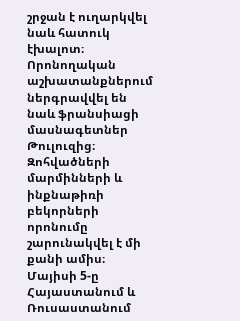շրջան է ուղարկվել նաև հատուկ էխալոտ։ Որոնողական աշխատանքներում ներգրավվել են նաև ֆրանսիացի մասնագետներ Թուլուզից։ Զոհվածների մարմինների և ինքնաթիռի բեկորների որոնումը շարունակվել է մի քանի ամիս։ Մայիսի 5-ը Հայաստանում և Ռուսաստանում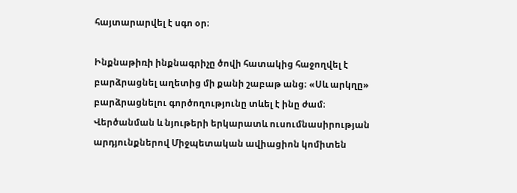հայտարարվել է սգո օր։

Ինքնաթիռի ինքնագրիչը ծովի հատակից հաջողվել է բարձրացնել աղետից մի քանի շաբաթ անց։ «Սև արկղը» բարձրացնելու գործողությունը տևել է ինը ժամ։ Վերծանման և նյութերի երկարատև ուսումնասիրության արդյունքներով Միջպետական ավիացիոն կոմիտեն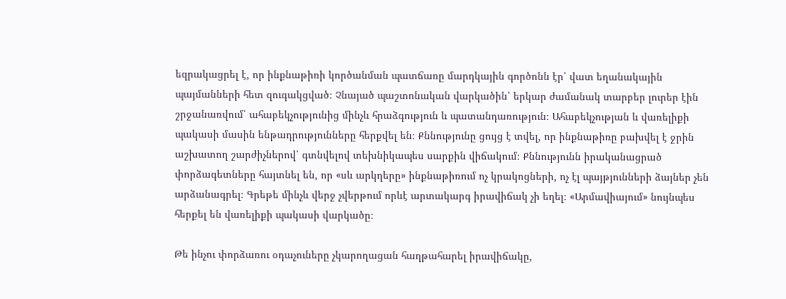եզրակացրել է, որ ինքնաթիռի կործանման պատճառը մարդկային գործոնն էր՝ վատ եղանակային պայմանների հետ զուգակցված։ Չնայած պաշտոնական վարկածին՝ երկար ժամանակ տարբեր լուրեր էին շրջանառվում՝ ահաբեկչությունից մինչև հրաձգություն և պատանդառություն։ Ահաբեկչության և վառելիքի պակասի մասին ենթադրությունները հերքվել են։ Քննությունը ցույց է տվել, որ ինքնաթիռը բախվել է ջրին աշխատող շարժիչներով՝ գտնվելով տեխնիկապես սարքին վիճակում։ Քննությունն իրականացրած փորձագետները հայտնել են, որ «սև արկղերը» ինքնաթիռում ոչ կրակոցների, ոչ էլ պայթյունների ձայներ չեն արձանագրել։ Գրեթե մինչև վերջ չվերթում որևէ արտակարգ իրավիճակ չի եղել։ «Արմավիայում» նույնպես հերքել են վառելիքի պակասի վարկածը։

Թե ինչու փորձառու օդաչուները չկարողացան հաղթահարել իրավիճակը,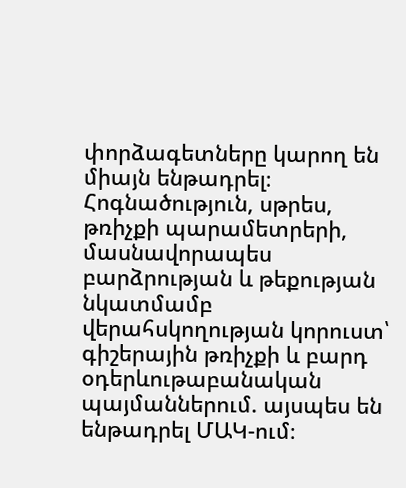փորձագետները կարող են միայն ենթադրել։ Հոգնածություն, սթրես, թռիչքի պարամետրերի, մասնավորապես բարձրության և թեքության նկատմամբ վերահսկողության կորուստ՝ գիշերային թռիչքի և բարդ օդերևութաբանական պայմաններում. այսպես են ենթադրել ՄԱԿ-ում։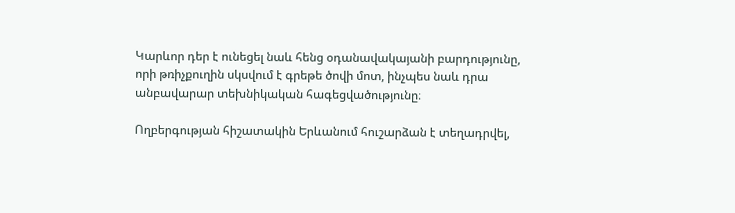Կարևոր դեր է ունեցել նաև հենց օդանավակայանի բարդությունը, որի թռիչքուղին սկսվում է գրեթե ծովի մոտ, ինչպես նաև դրա անբավարար տեխնիկական հագեցվածությունը։

Ողբերգության հիշատակին Երևանում հուշարձան է տեղադրվել,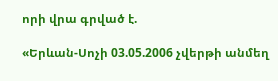որի վրա գրված է.

«Երևան-Սոչի 03.05.2006 չվերթի անմեղ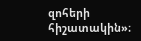զոհերի հիշատակին»։